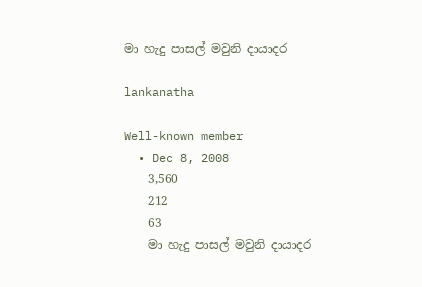මා හැදු පාසල් මවුනි දායාදර

lankanatha

Well-known member
  • Dec 8, 2008
    3,560
    212
    63
    මා හැදු පාසල් මවුනි දායාදර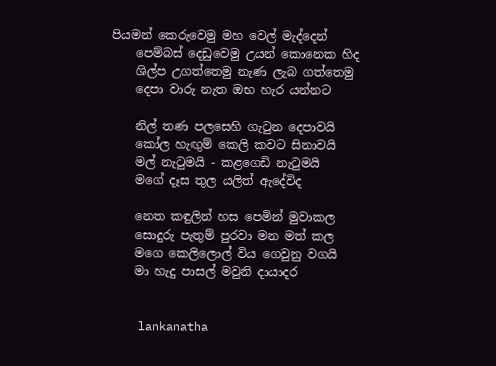පියමන් කෙරුවෙමු මහ‍ වෙල් මැද්දෙන්
    පෙම්බස් දෙඩුවෙමු උයන් කො‍නෙක හිද
    ශිල්ප උගත්තෙමු නැණ ලැබ ගත්තෙමු
    දෙපා වාරු නැත ඔභ හැර යන්නට

    නිල් තණ පලසෙහි ගැටුන දෙපාවයි
    කෝල හැඟුම් කෙලි කවට සිනාවයි
    මල් නැටුමයි - කළගෙඩි නැටුමයි
    මගේ දෑස තුල යලිත් ඇදේවිද

    නෙත කඳුලින් හස පෙමින් මුවාකල
    සොදුරු පැතුම් පුරවා මන මත් කල
    මගෙ කෙලිලොල් විය ගෙවුනු වගයි
    මා හැදු පාසල් මවුනි දායාදර


    lankanatha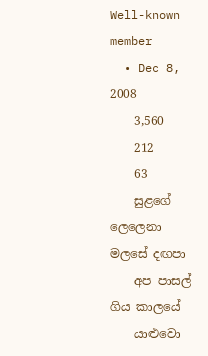Well-known member
  • Dec 8, 2008
    3,560
    212
    63
    සුළගේ ලෙලෙනා මලසේ දඟපා
    අප පාසල් ගිය කාලයේ
    යාළුවො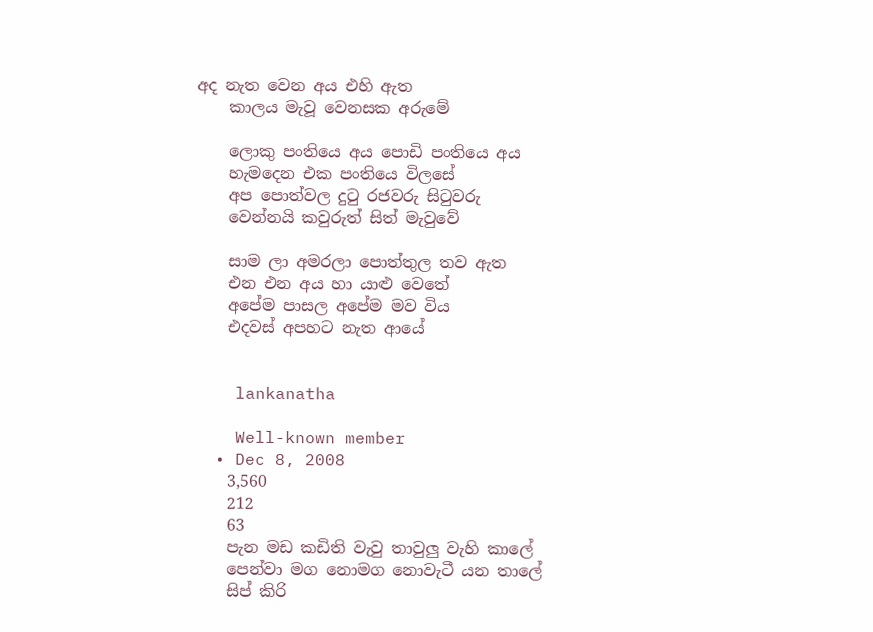අද නැත වෙන අය එහි ඇත
    කාලය මැවූ වෙනසක අරුමේ

    ලොකු පංතියෙ අය පොඩි පංතියෙ අය
    හැමදෙන එක පංතියෙ විලසේ
    අප පොත්වල දුටු රජවරු සිටුවරු
    වෙන්නයි කවුරුත් සිත් මැවුවේ

    සාම ලා අමරලා පොත්තුල තව ඇත
    එන එන අය හා යාළු වෙතේ
    අපේම පාසල අපේම මව විය
    එදවස් අපහට නැත ආයේ


    lankanatha

    Well-known member
  • Dec 8, 2008
    3,560
    212
    63
    පැන මඩ කඩිති වැවු තාවුලු වැහි කාලේ
    පෙන්වා මග නොමග නොවැටී යන තාලේ
    සිප් කිරි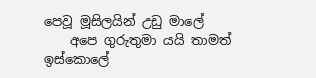පෙවූ මූසිලයින් උඩු මාලේ
    අපෙ ගුරුතුමා යයි තාමත් ඉස්කොලේ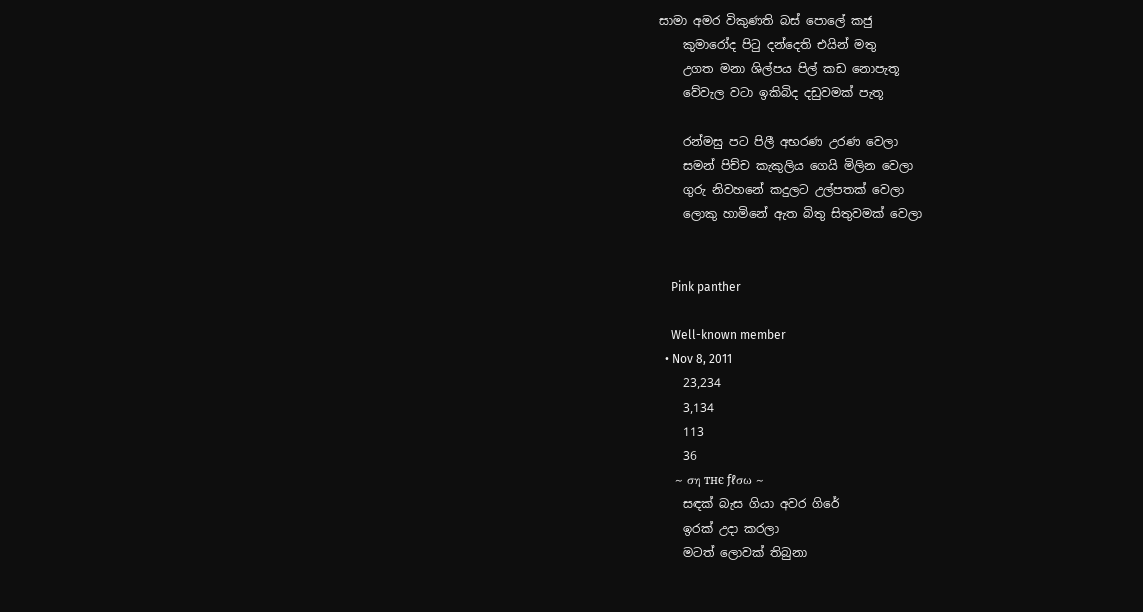සාමා අමර විකුණති බස් පොලේ කජු
    කුමාරෝද පිටු දන්දෙති එයින් මතු
    උගත මනා ශිල්පය පිල් කඩ නොපැතූ
    වේවැල වටා ඉකිබිද දඩුවමක් පැතූ

    රන්මසු පට පිලී අභරණ උරණ වෙලා
    සමන් පිච්ච කැකුලිය ගෙයි මිලින වෙලා
    ගුරු නිවහනේ කදුලට උල්පතක් වෙලා
    ලොකු හාමිනේ ඇත බිතු සිතුවමක් වෙලා


    Pink panther

    Well-known member
  • Nov 8, 2011
    23,234
    3,134
    113
    36
    ~ ση тнє ƒℓσω ~
    සඳක් බැස ගියා අවර ගිරේ
    ඉරක් උදා කරලා
    මටත් ලොවක් තිබුනා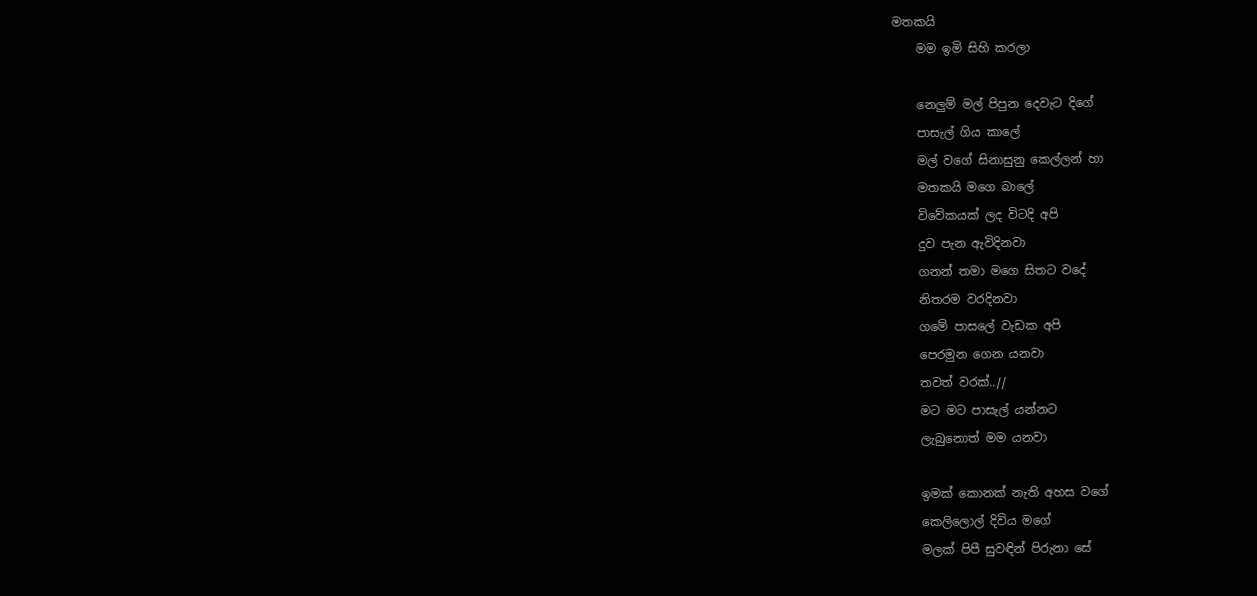මතකයි
    මම ඉමි සිහි කරලා

    නෙලුම් මල් පිපුන දෙවැට දිගේ
    පාසැල් ගිය කාලේ
    මල් වගේ සිනාසුනු කෙල්ලන් හා
    මතකයි මගෙ බාලේ
    විවේකයක් ලද විටදි අපි
    දුව පැන ඇවිදිනවා
    ගනන් තමා මගෙ සිතට වදේ
    නිතරම වරදිනවා
    ගමේ පාසලේ වැඩක අපි
    පෙරමුන ගෙන යනවා
    තවත් වරක්..//
    මට මට පාසැල් යන්නට
    ලැබුනොත් මම යනවා

    ඉමක් කොනක් නැති අහස වගේ
    කෙලිලොල් දිවිය මගේ
    මලක් පිපී සුවඳින් පිරුනා සේ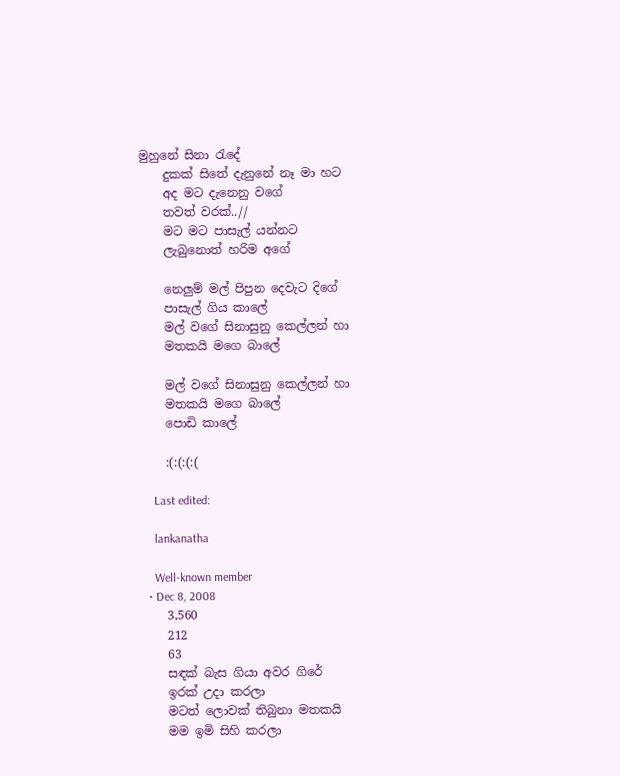මුහුනේ සිනා රැදේ
    දුකක් සිතේ දැනුනේ නෑ මා හට
    අද මට දැනෙනු වගේ
    තවත් වරක්..//
    මට මට පාසැල් යන්නට
    ලැබුනොත් හරිම අගේ

    නෙලුම් මල් පිපුන දෙවැට දිගේ
    පාසැල් ගිය කාලේ
    මල් වගේ සිනාසුනු කෙල්ලන් හා
    මතකයි මගෙ බාලේ

    මල් වගේ සිනාසුනු කෙල්ලන් හා
    මතකයි මගෙ බාලේ
    පොඩි කාලේ

    :(:(:(:(

    Last edited:

    lankanatha

    Well-known member
  • Dec 8, 2008
    3,560
    212
    63
    සඳක් බැස ගියා අවර ගිරේ
    ඉරක් උදා කරලා
    මටත් ලොවක් තිබුනා මතකයි
    මම ඉමි සිහි කරලා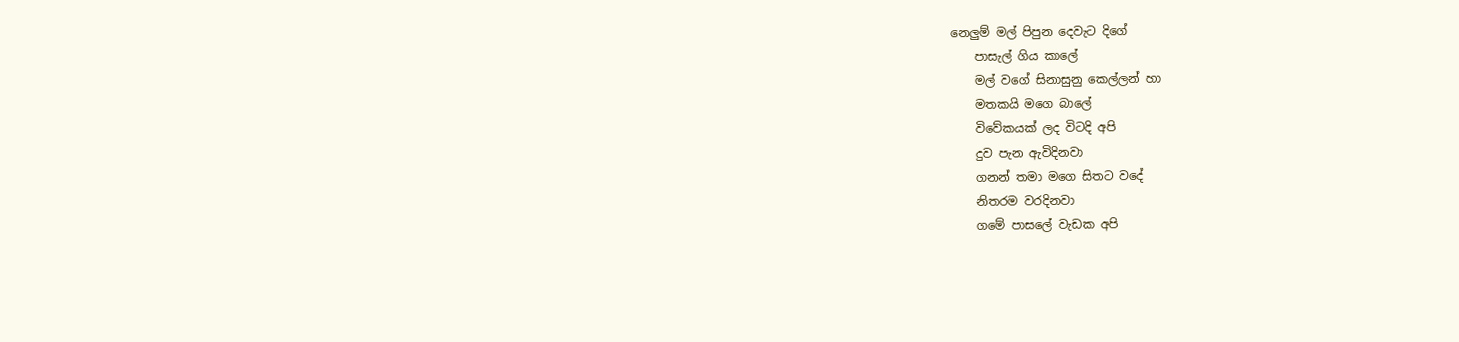නෙලුම් මල් පිපුන දෙවැට දිගේ
    පාසැල් ගිය කාලේ
    මල් වගේ සිනාසුනු කෙල්ලන් හා
    මතකයි මගෙ බාලේ
    විවේකයක් ලද විටදි අපි
    දුව පැන ඇවිදිනවා
    ගනන් තමා මගෙ සිතට වදේ
    නිතරම වරදිනවා
    ගමේ පාසලේ වැඩක අපි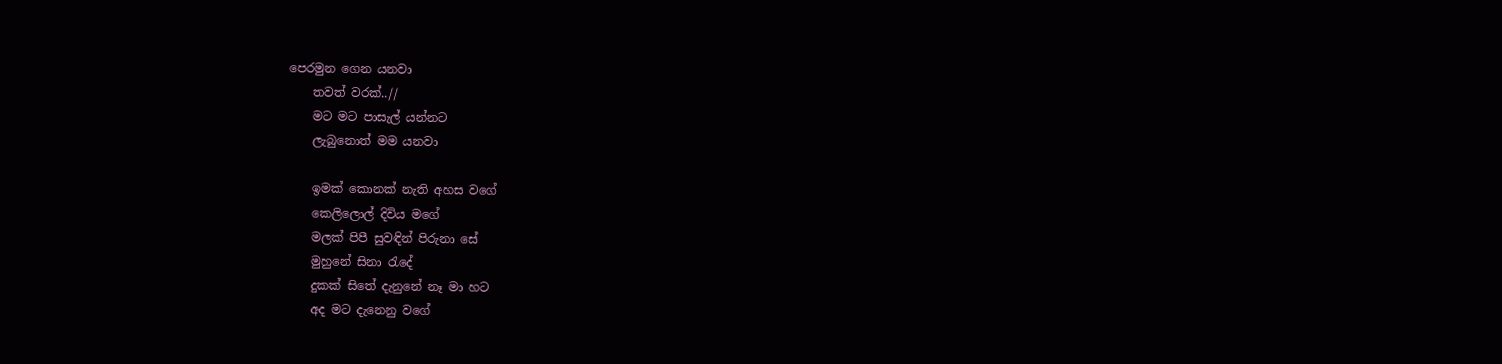පෙරමුන ගෙන යනවා
    තවත් වරක්..//
    මට මට පාසැල් යන්නට
    ලැබුනොත් මම යනවා

    ඉමක් කොනක් නැති අහස වගේ
    කෙලිලොල් දිවිය මගේ
    මලක් පිපී සුවඳින් පිරුනා සේ
    මුහුනේ සිනා රැදේ
    දුකක් සිතේ දැනුනේ නෑ මා හට
    අද මට දැනෙනු වගේ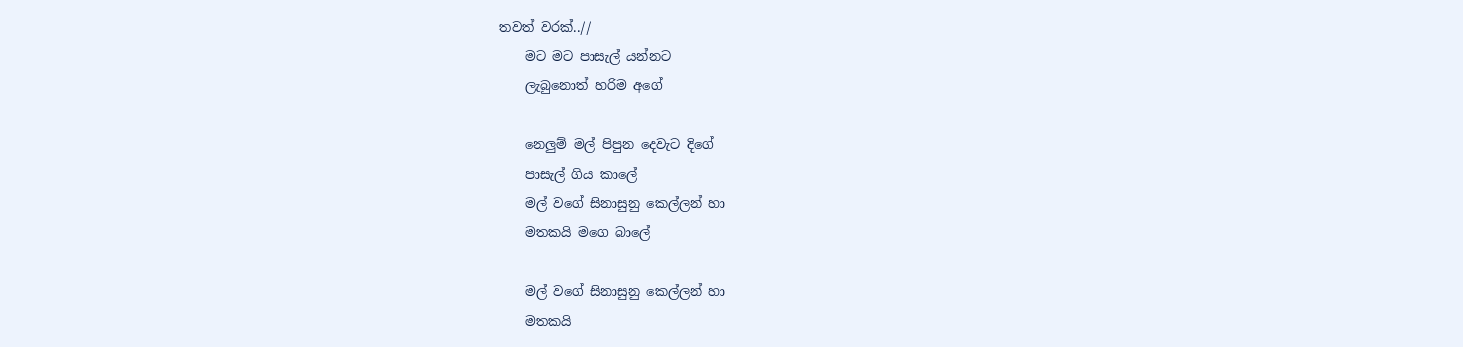තවත් වරක්..//
    මට මට පාසැල් යන්නට
    ලැබුනොත් හරිම අගේ

    නෙලුම් මල් පිපුන දෙවැට දිගේ
    පාසැල් ගිය කාලේ
    මල් වගේ සිනාසුනු කෙල්ලන් හා
    මතකයි මගෙ බාලේ

    මල් වගේ සිනාසුනු කෙල්ලන් හා
    මතකයි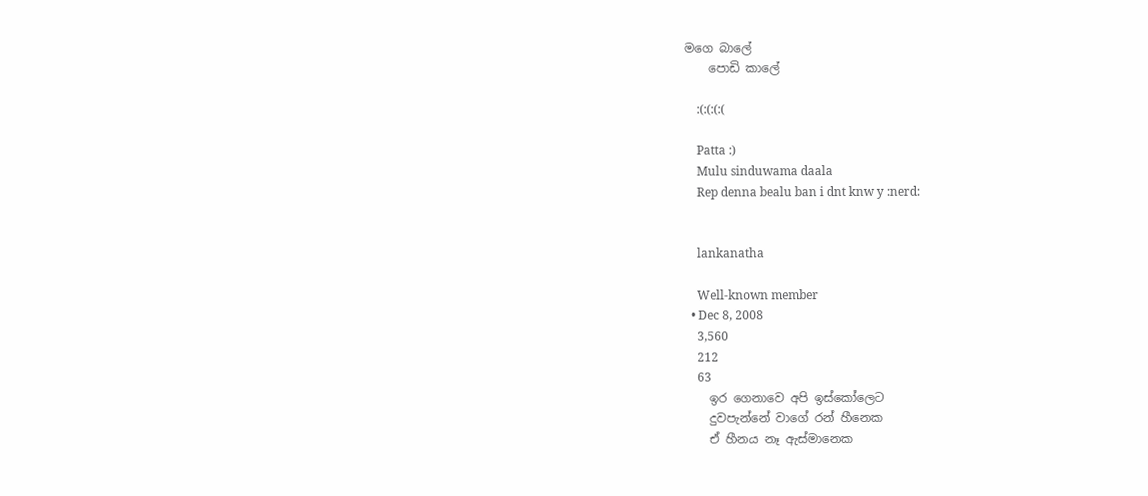මගෙ බාලේ
    පොඩි කාලේ

    :(:(:(:(

    Patta :)
    Mulu sinduwama daala
    Rep denna bealu ban i dnt knw y :nerd:


    lankanatha

    Well-known member
  • Dec 8, 2008
    3,560
    212
    63
    ඉර ගෙනාවෙ අපි ඉස්කෝලෙට
    දුවපැන්නේ වාගේ රන් හීනෙක
    ඒ හීනය නෑ ඇස්මානෙක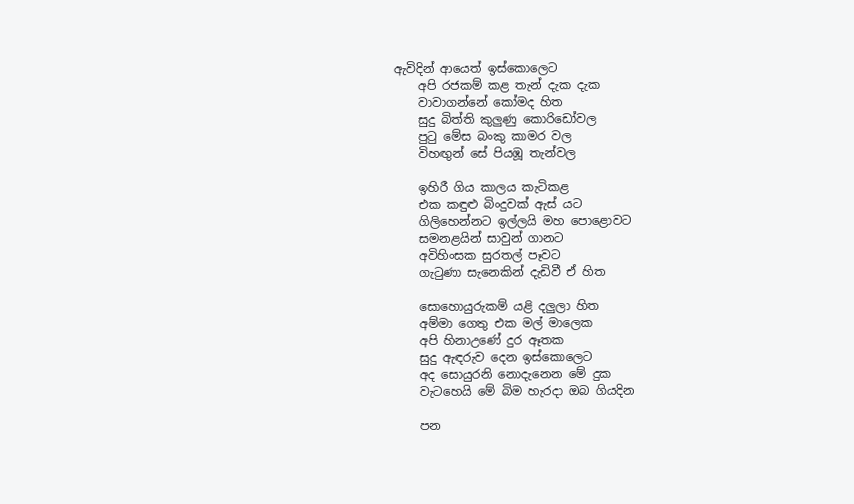ඇවිදින් ආයෙත් ඉස්කොලෙට
    අපි රජකම් කළ තැන් දැක දැක
    වාවාගන්නේ කෝමද හිත
    සුදු බිත්ති කුලුණු කොරිඩෝවල
    පුටු මේස බංකු කාමර වල
    විහඟුන් සේ පියඹූ තැන්වල

    ඉහිරී ගිය කාලය කැටිකළ
    එක කඳුළු බිංදුවක් ඇස් යට
    ගිලිහෙන්නට ඉල්ලයි මහ පොළොවට
    සමනළයින් සාවුන් ගානට
    අවිහිංසක සුරතල් පෑවට
    ගැටුණා සැනෙකින් දැඩිවී ඒ හිත

    සොහොයුරුකම් යළි දලුලා හිත
    අම්මා ගෙතු එක මල් මාලෙක
    අපි හිනාඋණේ දුර ඈතක
    සුදු ඇඳරුව දෙන ඉස්කොලෙට
    අද සොයුරනි නොදැනෙන මේ දුක
    වැටහෙයි මේ බිම හැරදා ඔබ ගියදින

    පන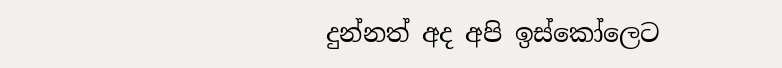දුන්නත් අද අපි ඉස්කෝලෙට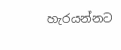හැරයන්නට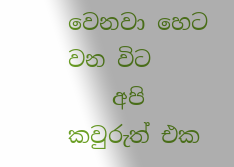වෙනවා හෙට වන විට
    අපි කවුරුත් එක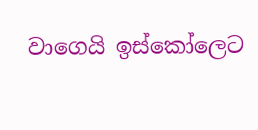වාගෙයි ඉස්කෝලෙට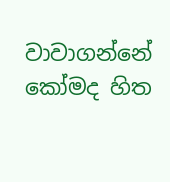වාවාගන්නේ කෝමද හිත